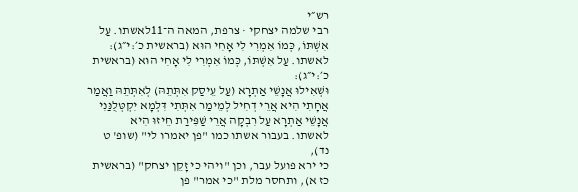רש״י
רבי שלמה יצחקי · צרפת, המאה ה־11לאשתו. עַל אִשְׁתּוֹ, כְּמוֹ אִמְרִי לִי אָחִי הוּא (בראשית כ׳:י״ג):
לאשתו. עַל אִשְׁתּוֹ, כְּמוֹ אִמְרִי לִי אָחִי הוּא (בראשית כ׳:י״ג):
וּשְׁאִילוּ אֲנָשֵׁי אַתְרָא (עַל עֵיסַק אִתְּתֵהּ) לְאִתְּתֵהּ וַאֲמַר אֲחָתִי הִיא אֲרֵי דְחִיל לְמֵימַר אִתְּתִי דִּלְמָא יִקְטְּלֻנַּנִי אֲנָשֵׁי אַתְרָא עַל רִבְקָה אֲרֵי שַׁפִּירַת חֵיזוּ הִיא
לאשתו. בעבור אשתו כמו "פן יאמרו לי" (שופ' ט נד),
כי ירא פועל עבר, וכן "ויהי כי זָקֵן יצחק" (בראשית כז א), ותחסר מלת "כי אמר" פן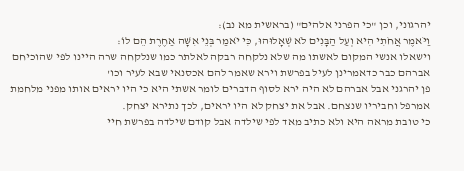יהרגוני, וכן "כי הפרני אלהים" (בראשית מא נב):
וַיֹּאמֶר אֲחֹתִי הִיא וְעַל הַבָּנִים לֹא שְׁאָלוּהוּ, כִּי יֹאמַר בְּנֵי אִשָּׁה אַחֶרֶת הֵם לוֹ:
וישאלו אנשי המקום לאשתו מה שלא נלקחה רבקה לאלתר כמו שנלקחה שרה היינו לפי שהוכיחם אברהם כבר כדאמרינן לעיל בפרשת וירא שאמר להם אכסנאי שבא לעיר וכו'
פן יהרגני אבל אברהם לא היה ירא לסוף הדברים לומר אשתי היא כי היו יראים אותו מפני מלחמת אמרפל וחביריו שנצחם. אבל את יצחק לא היו יראים, לכך נתירא יצחק.
כי טובת מראה היא ולא כתיב מאד לפי שילדה אבל קודם שילדה בפרשת חיי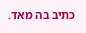כתיב בה מאד.